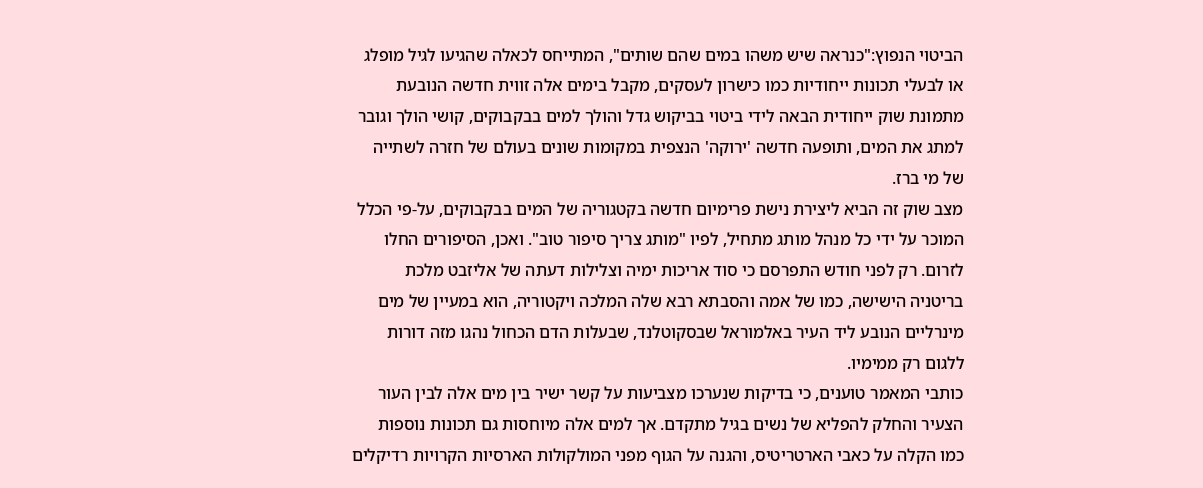הביטוי הנפוץ:"כנראה שיש משהו במים שהם שותים", המתייחס לכאלה שהגיעו לגיל מופלג או לבעלי תכונות ייחודיות כמו כישרון לעסקים, מקבל בימים אלה זווית חדשה הנובעת מתמונת שוק ייחודית הבאה לידי ביטוי בביקוש גדל והולך למים בבקבוקים, קושי הולך וגובר למתג את המים, ותופעה חדשה 'ירוקה' הנצפית במקומות שונים בעולם של חזרה לשתייה של מי ברז.
מצב שוק זה הביא ליצירת נישת פרימיום חדשה בקטגוריה של המים בבקבוקים, על-פי הכלל המוכר על ידי כל מנהל מותג מתחיל, לפיו "מותג צריך סיפור טוב". ואכן, הסיפורים החלו לזרום. רק לפני חודש התפרסם כי סוד אריכות ימיה וצלילות דעתה של אליזבט מלכת בריטניה הישישה, כמו של אמה והסבתא רבא שלה המלכה ויקטוריה, הוא במעיין של מים מינרליים הנובע ליד העיר באלמוראל שבסקוטלנד, שבעלות הדם הכחול נהגו מזה דורות ללגום רק ממימיו.
כותבי המאמר טוענים, כי בדיקות שנערכו מצביעות על קשר ישיר בין מים אלה לבין העור הצעיר והחלק להפליא של נשים בגיל מתקדם. אך למים אלה מיוחסות גם תכונות נוספות כמו הקלה על כאבי הארטריטיס, והגנה על הגוף מפני המולקולות הארסיות הקרויות רדיקלים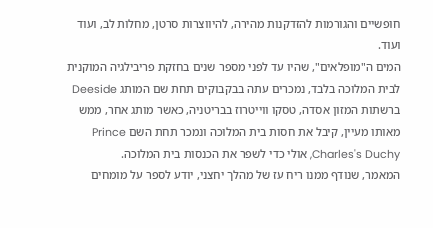חופשיים והגורמות להזדקנות מהירה, להיווצרות סרטן, מחלות לב, ועוד ועוד.
המים ה"מופלאים", שהיו עד לפני מספר שנים בחזקת פריבילגיה המוקנית לבית המלוכה בלבד, נמכרים עתה בבקבוקים תחת שם המותג Deeside ברשתות המזון אסדה, טסקו ווייטרוז בבריטניה, כאשר מותג אחר, ממש מאותו מעיין, קיבל את חסות בית המלוכה ונמכר תחת השם Prince Charles's Duchy, אולי כדי לשפר את הכנסות בית המלוכה.
המאמר, שנודף ממנו ריח עז של מהלך יחצני, יודע לספר על מומחים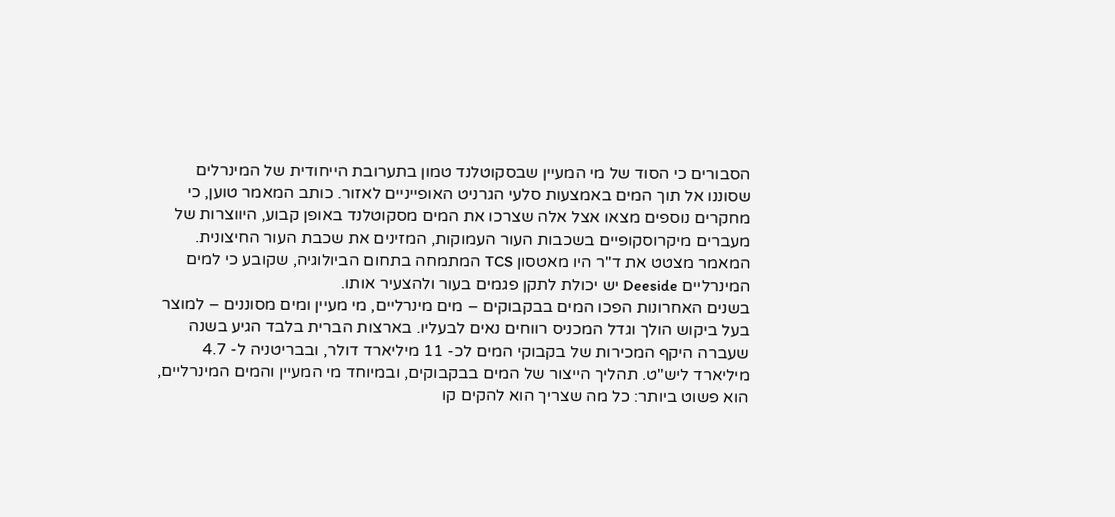הסבורים כי הסוד של מי המעיין שבסקוטלנד טמון בתערובת הייחודית של המינרלים שסוננו אל תוך המים באמצעות סלעי הגרניט האופייניים לאזור. כותב המאמר טוען, כי מחקרים נוספים מצאו אצל אלה שצרכו את המים מסקוטלנד באופן קבוע, היווצרות של מעברים מיקרוסקופיים בשכבות העור העמוקות, המזינים את שכבת העור החיצונית.
המאמר מצטט את ד"ר היו מאטסון TCS המתמחה בתחום הביולוגיה, שקובע כי למים המינרליים Deeside יש יכולת לתקן פגמים בעור ולהצעיר אותו.
בשנים האחרונות הפכו המים בבקבוקים – מים מינרליים, מי מעיין ומים מסוננים – למוצר בעל ביקוש הולך וגדל המכניס רווחים נאים לבעליו. בארצות הברית בלבד הגיע בשנה שעברה היקף המכירות של בקבוקי המים לכ- 11 מיליארד דולר, ובבריטניה ל- 4.7 מיליארד ליש"ט. תהליך הייצור של המים בבקבוקים, ובמיוחד מי המעיין והמים המינרליים, הוא פשוט ביותר: כל מה שצריך הוא להקים קו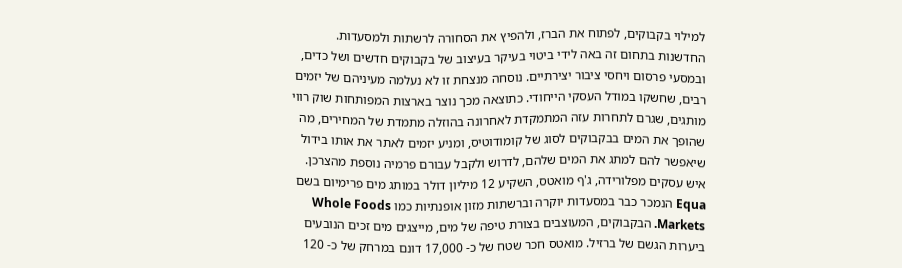למילוי בקבוקים, לפתוח את הברז, ולהפיץ את הסחורה לרשתות ולמסעדות.
החדשנות בתחום זה באה לידי ביטוי בעיקר בעיצוב של בקבוקים חדשים ושל כדים, ובמסעי פרסום ויחסי ציבור יצירתיים. נוסחה מנצחת זו לא נעלמה מעיניהם של יזמים רבים, שחשקו במודל העסקי הייחודי. כתוצאה מכך נוצר בארצות המפותחות שוק רווי מותגים, שגרם לתחרות עזה המתמקדת לאחרונה בהוזלה מתמדת של המחירים, מה שהופך את המים בבקבוקים לסוג של קומודוטיס, ומניע יזמים לאתר את אותו בידול שיאפשר להם למתג את המים שלהם, לדרוש ולקבל עבורם פרמיה נוספת מהצרכן.
איש עסקים מפלורידה, ג'ף מואטס, השקיע 12 מיליון דולר במותג מים פרימיום בשם Equa הנמכר כבר במסעדות יוקרה וברשתות מזון אופנתיות כמו Whole Foods Markets. הבקבוקים, המעוצבים בצורת טיפה של מים, מייצגים מים זכים הנובעים ביערות הגשם של ברזיל. מואטס חכר שטח של כ- 17,000 דונם במרחק של כ- 120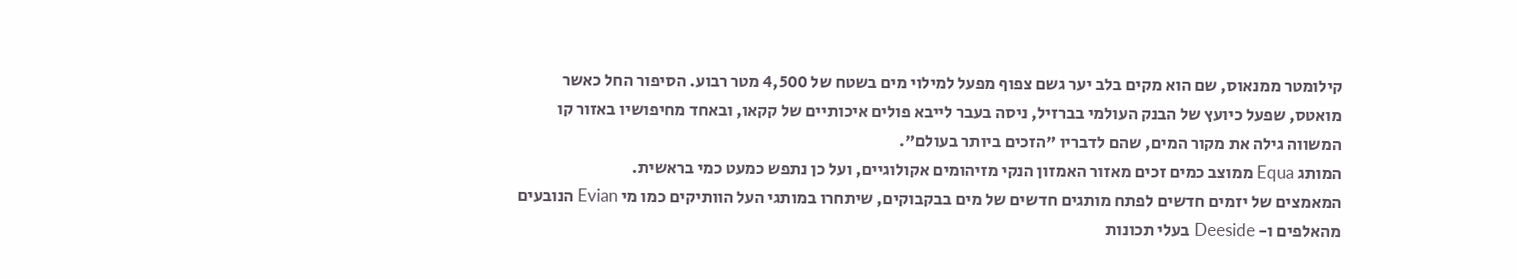קילומטר ממנאוס, שם הוא מקים בלב יער גשם צפוף מפעל למילוי מים בשטח של 4,500 מטר רבוע. הסיפור החל כאשר מואטס, שפעל כיועץ של הבנק העולמי בברזיל, ניסה בעבר לייבא פולים איכותיים של קקאו, ובאחד מחיפושיו באזור קו המשווה גילה את מקור המים, שהם לדבריו "הזכים ביותר בעולם".
המותג Equa ממוצב כמים זכים מאזור האמזון הנקי מזיהומים אקולוגיים, ועל כן נתפש כמעט כמי בראשית.
המאמצים של יזמים חדשים לפתח מותגים חדשים של מים בבקבוקים, שיתחרו במותגי העל הוותיקים כמו מי Evian הנובעים מהאלפים ו- Deeside בעלי תכונות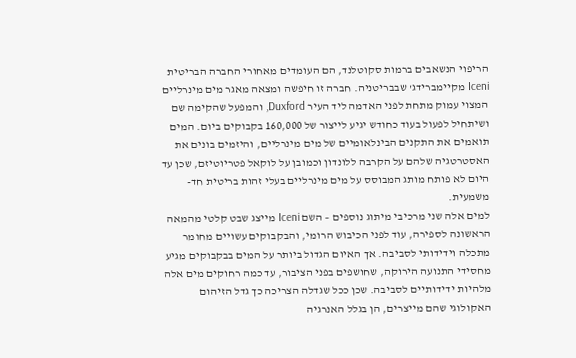הריפוי הנשאבים ברמות סקוטלנד, הם העומדים מאחורי החברה הבריטית Iceni מקיימברידג' שבבריטניה. חברה זו חיפשה ומצאה מאגר מים מינרליים המצוי עמוק מתחת לפני האדמה ליד העיר Duxford, והמפעל שהקימה שם ושיתחיל לפעול בעוד כחודש יגיע לייצור של 160,000 בקבוקים ביום. המים תואמים את התקנים הבינלאומיים של מים מינרליים, והיזמים בונים את האסטרטגיה שלהם על הקרבה ללונדון וכמובן על לוקאל פטריוטיזם, שכן עד היום לא פותח מותג המבוסס על מים מינרליים בעלי זהות בריטית חד-משמעית.
למים אלה שני מרכיבי מיתוג נוספים – השם Iceni מייצג שבט קלטי מהמאה הראשונה לספירה, עוד לפני הכיבוש הרומי, והבקבוקים עשויים מחומר מתכלה וידידותי לסביבה. אך האיום הגדול ביותר על המים בבקבוקים מגיע מחסידי התנועה הירוקה, שחושפים בפני הציבור, עד כמה רחוקים מים אלה מלהיות ידידותיים לסביבה. שכן ככל שגדלה הצריכה כך גדל הזיהום האקולוגי שהם מייצרים, הן בגלל האנרגיה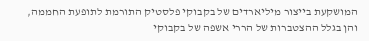המושקעת בייצור מיליארדים של בקבוקי פלסטיק התורמת לתופעת החממה, והן בגלל ההצטברות של הררי אשפה של בקבוקי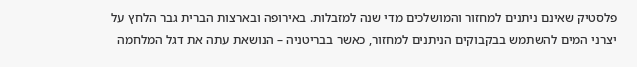פלסטיק שאינם ניתנים למחזור והמושלכים מדי שנה למזבלות. באירופה ובארצות הברית גבר הלחץ על יצרני המים להשתמש בבקבוקים הניתנים למחזור, כאשר בבריטניה – הנושאת עתה את דגל המלחמה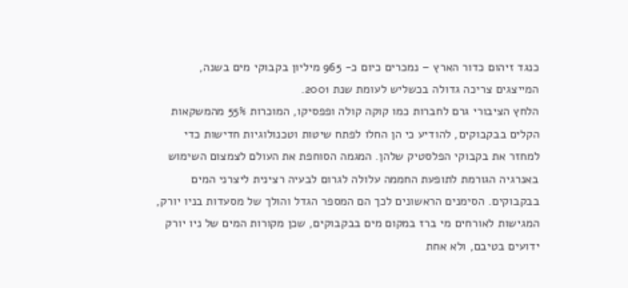כנגד זיהום כדור הארץ – נמכרים כיום כ- 965 מיליון בקבוקי מים בשנה, המייצגים צריכה גדולה בכשליש לעומת שנת 2001.
הלחץ הציבורי גרם לחברות כמו קוקה קולה ופפסיקו, המוכרות 55% מהמשקאות הקלים בבקבוקים, להודיע כי הן החלו לפתח שיטות וטכנולוגיות חדישות כדי למחזר את בקבוקי הפלסטיק שלהן. המגמה הסוחפת את העולם לצמצום השימוש באנרגיה הגורמת לתופעת החממה עלולה לגרום לבעיה רצינית ליצרני המים בבקבוקים. הסימנים הראשונים לכך הם המספר הגדל והולך של מסעדות בניו יורק, המגישות לאורחים מי ברז במקום מים בבקבוקים, שכן מקורות המים של ניו יורק ידועים בטיבם, ולא אחת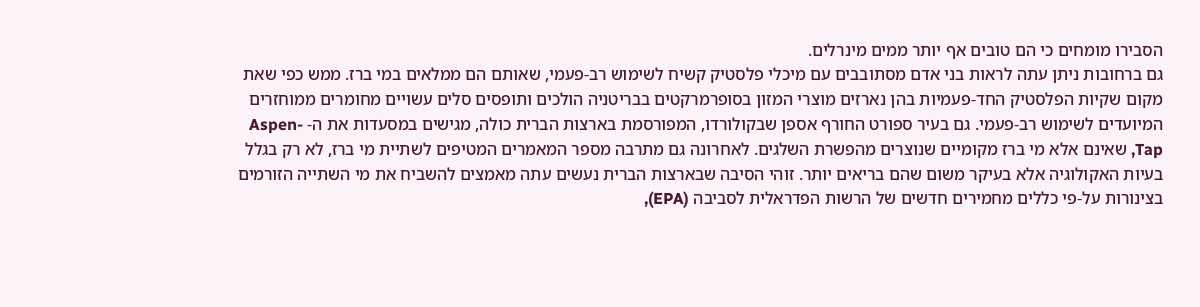הסבירו מומחים כי הם טובים אף יותר ממים מינרלים.
גם ברחובות ניתן עתה לראות בני אדם מסתובבים עם מיכלי פלסטיק קשיח לשימוש רב-פעמי, שאותם הם ממלאים במי ברז. ממש כפי שאת מקום שקיות הפלסטיק החד-פעמיות בהן נארזים מוצרי המזון בסופרמרקטים בבריטניה הולכים ותופסים סלים עשויים מחומרים ממוחזרים המיועדים לשימוש רב-פעמי. גם בעיר ספורט החורף אספן שבקולורדו, המפורסמת בארצות הברית כולה, מגישים במסעדות את ה- Aspen-Tap, שאינם אלא מי ברז מקומיים שנוצרים מהפשרת השלגים. לאחרונה גם מתרבה מספר המאמרים המטיפים לשתיית מי ברז, לא רק בגלל בעיות האקולוגיה אלא בעיקר משום שהם בריאים יותר. זוהי הסיבה שבארצות הברית נעשים עתה מאמצים להשביח את מי השתייה הזורמים בצינורות על-פי כללים מחמירים חדשים של הרשות הפדראלית לסביבה (EPA),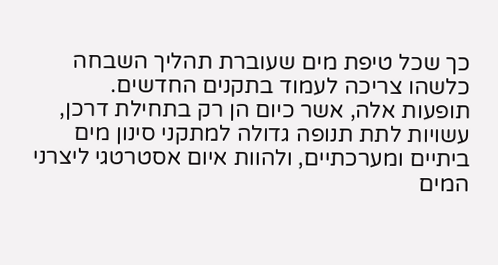כך שכל טיפת מים שעוברת תהליך השבחה כלשהו צריכה לעמוד בתקנים החדשים.
תופעות אלה, אשר כיום הן רק בתחילת דרכן, עשויות לתת תנופה גדולה למתקני סינון מים ביתיים ומערכתיים, ולהוות איום אסטרטגי ליצרני המים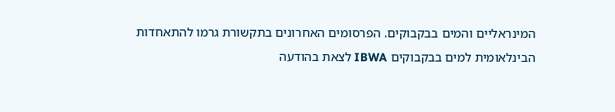המינראליים והמים בבקבוקים. הפרסומים האחרונים בתקשורת גרמו להתאחדות הבינלאומית למים בבקבוקים IBWA לצאת בהודעה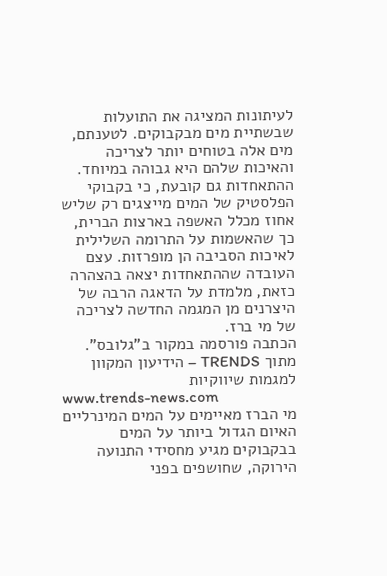לעיתונות המציגה את התועלות שבשתיית מים מבקבוקים. לטענתם, מים אלה בטוחים יותר לצריכה והאיכות שלהם היא גבוהה במיוחד. ההתאחדות גם קובעת, כי בקבוקי הפלסטיק של המים מייצגים רק שליש אחוז מכלל האשפה בארצות הברית, כך שהאשמות על התרומה השלילית לאיכות הסביבה הן מופרזות. עצם העובדה שההתאחדות יצאה בהצהרה כזאת, מלמדת על הדאגה הרבה של היצרנים מן המגמה החדשה לצריכה של מי ברז.
הכתבה פורסמה במקור ב"גלובס".
מתוך TRENDS – הידיעון המקוון למגמות שיווקיות
www.trends-news.com
מי הברז מאיימים על המים המינרליים
האיום הגדול ביותר על המים בבקבוקים מגיע מחסידי התנועה הירוקה, שחושפים בפני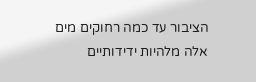הציבור עד כמה רחוקים מים אלה מלהיות ידידותיים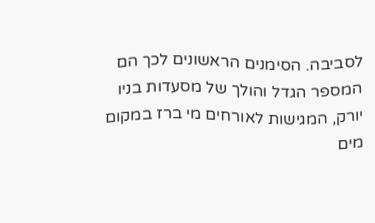לסביבה. הסימנים הראשונים לכך הם המספר הגדל והולך של מסעדות בניו יורק, המגישות לאורחים מי ברז במקום מים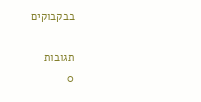בבקבוקים

תגובות
0